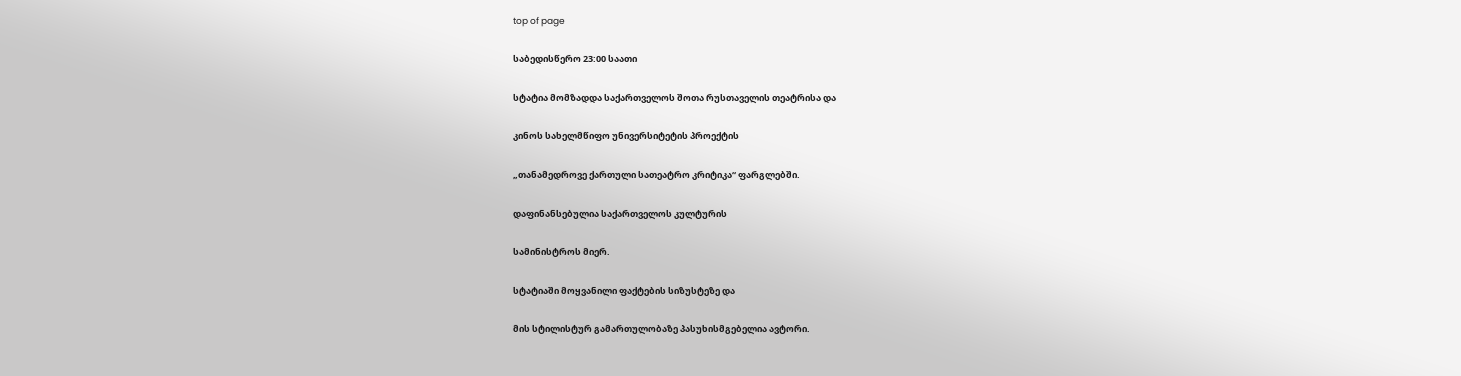top of page

საბედისწერო 23:00 საათი

სტატია მომზადდა საქართველოს შოთა რუსთაველის თეატრისა და

კინოს სახელმწიფო უნივერსიტეტის პროექტის

„თანამედროვე ქართული სათეატრო კრიტიკა“ ფარგლებში.

დაფინანსებულია საქართველოს კულტურის

სამინისტროს მიერ.

სტატიაში მოყვანილი ფაქტების სიზუსტეზე და

მის სტილისტურ გამართულობაზე პასუხისმგებელია ავტორი.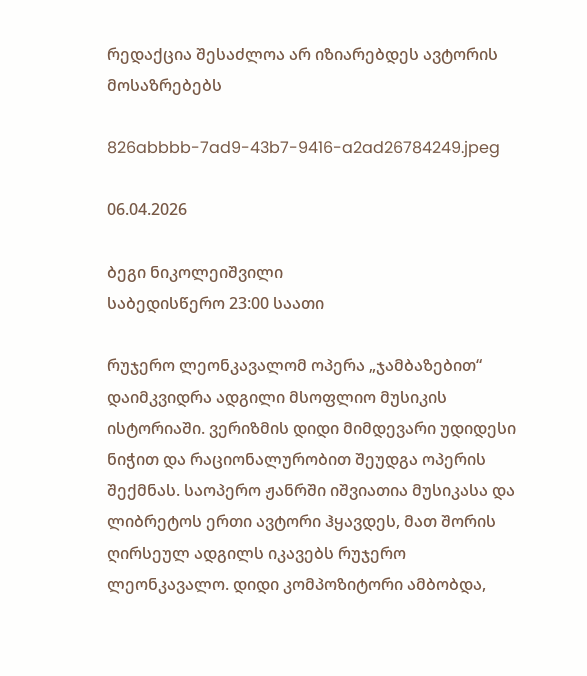რედაქცია შესაძლოა არ იზიარებდეს ავტორის მოსაზრებებს

826abbbb-7ad9-43b7-9416-a2ad26784249.jpeg

06.04.2026

ბეგი ნიკოლეიშვილი
საბედისწერო 23:00 საათი

რუჯერო ლეონკავალომ ოპერა „ჯამბაზებით“ დაიმკვიდრა ადგილი მსოფლიო მუსიკის ისტორიაში. ვერიზმის დიდი მიმდევარი უდიდესი ნიჭით და რაციონალურობით შეუდგა ოპერის შექმნას. საოპერო ჟანრში იშვიათია მუსიკასა და ლიბრეტოს ერთი ავტორი ჰყავდეს, მათ შორის ღირსეულ ადგილს იკავებს რუჯერო ლეონკავალო. დიდი კომპოზიტორი ამბობდა,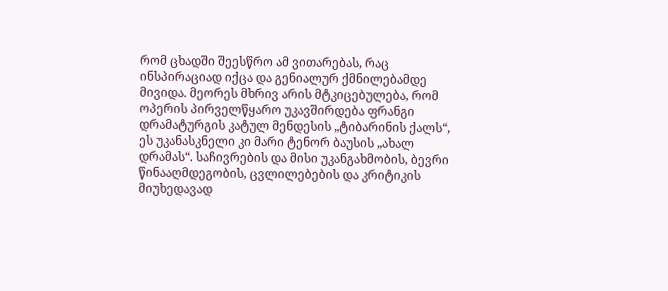რომ ცხადში შეესწრო ამ ვითარებას, რაც ინსპირაციად იქცა და გენიალურ ქმნილებამდე მივიდა. მეორეს მხრივ არის მტკიცებულება, რომ ოპერის პირველწყარო უკავშირდება ფრანგი დრამატურგის კატულ მენდესის „ტიბარინის ქალს“, ეს უკანასკნელი კი მარი ტენორ ბაუსის „ახალ დრამას“. საჩივრების და მისი უკანგახმობის, ბევრი წინააღმდეგობის, ცვლილებების და კრიტიკის მიუხედავად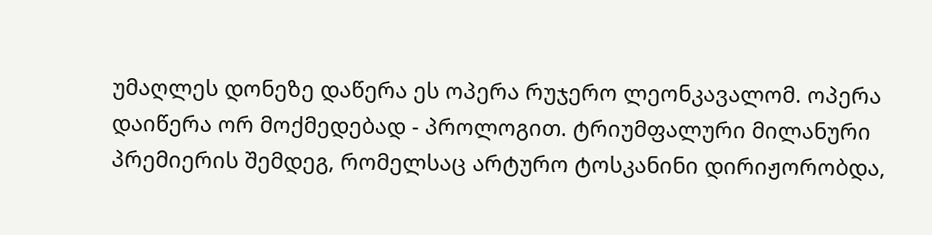უმაღლეს დონეზე დაწერა ეს ოპერა რუჯერო ლეონკავალომ. ოპერა დაიწერა ორ მოქმედებად - პროლოგით. ტრიუმფალური მილანური პრემიერის შემდეგ, რომელსაც არტურო ტოსკანინი დირიჟორობდა,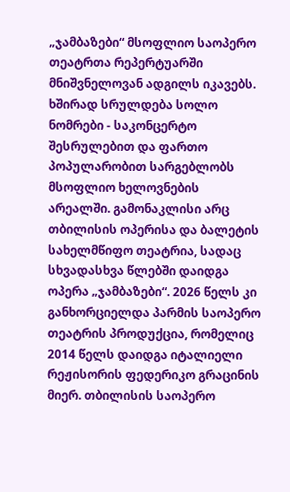„ჯამბაზები“ მსოფლიო საოპერო თეატრთა რეპერტუარში მნიშვნელოვან ადგილს იკავებს. ხშირად სრულდება სოლო ნომრები - საკონცერტო შესრულებით და ფართო პოპულარობით სარგებლობს მსოფლიო ხელოვნების არეალში. გამონაკლისი არც თბილისის ოპერისა და ბალეტის სახელმწიფო თეატრია, სადაც სხვადასხვა წლებში დაიდგა ოპერა „ჯამბაზები“. 2026 წელს კი განხორციელდა პარმის საოპერო თეატრის პროდუქცია, რომელიც 2014 წელს დაიდგა იტალიელი რეჟისორის ფედერიკო გრაცინის მიერ. თბილისის საოპერო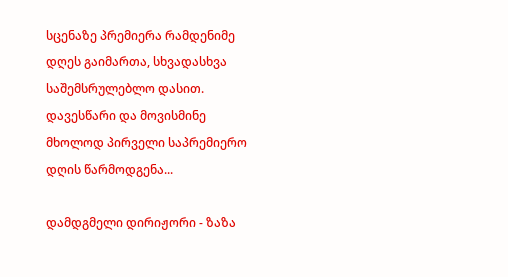სცენაზე პრემიერა რამდენიმე დღეს გაიმართა, სხვადასხვა საშემსრულებლო დასით. დავესწარი და მოვისმინე მხოლოდ პირველი საპრემიერო დღის წარმოდგენა...

დამდგმელი დირიჟორი - ზაზა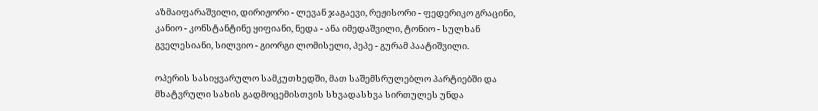აზმაიფარაშვილი, დირიჟორი - ლევან ჯაგაევი, რეჟისორი - ფედერიკო გრაცინი, კანიო - კონსტანტინე ყიფიანი, ნედა - ანა იმედაშვილი, ტონიო - სულხან გველესიანი, სილვიო - გიორგი ლომისელი, პეპე - გურამ პაატიშვილი.

ოპერის სასიყვარულო სამკუთხედში, მათ საშემსრულებლო პარტიებში და მხატვრული სახის გადმოცემისთვის სხვადასხვა სირთულეს უნდა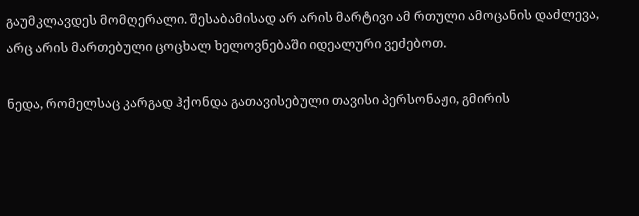გაუმკლავდეს მომღერალი. შესაბამისად არ არის მარტივი ამ რთული ამოცანის დაძლევა, არც არის მართებული ცოცხალ ხელოვნებაში იდეალური ვეძებოთ.

ნედა, რომელსაც კარგად ჰქონდა გათავისებული თავისი პერსონაჟი, გმირის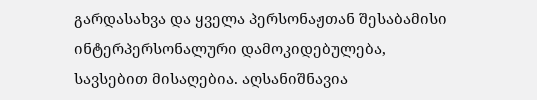გარდასახვა და ყველა პერსონაჟთან შესაბამისი ინტერპერსონალური დამოკიდებულება, სავსებით მისაღებია. აღსანიშნავია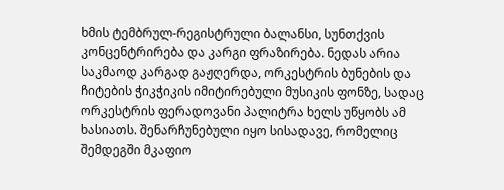ხმის ტემბრულ-რეგისტრული ბალანსი, სუნთქვის კონცენტრირება და კარგი ფრაზირება. ნედას არია საკმაოდ კარგად გაჟღერდა, ორკესტრის ბუნების და ჩიტების ჭიკჭიკის იმიტირებული მუსიკის ფონზე, სადაც ორკესტრის ფერადოვანი პალიტრა ხელს უწყობს ამ ხასიათს. შენარჩუნებული იყო სისადავე, რომელიც შემდეგში მკაფიო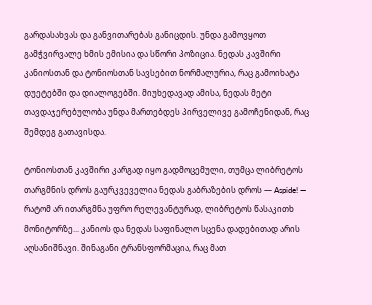გარდასახვას და განვითარებას განიცდის. უნდა გამოვყოთ გამჭვირვალე ხმის ემისია და სწორი პოზიცია. ნედას კავშირი კანიოსთან და ტონიოსთან სავსებით ნორმალურია, რაც გამოიხატა დუეტებში და დიალოგებში. მიუხედავად ამისა, ნედას მეტი თავდაჯერებულობა უნდა მართებდეს პირველივე გამოჩენიდან, რაც შემდეგ გათავისდა.

ტონიოსთან კავშირი კარგად იყო გადმოცემული, თუმცა ლიბრეტოს თარგმნის დროს გაურკვეველია ნედას გაბრაზების დროს — Aspide! — რატომ არ ითარგმნა უფრო რელევანტურად, ლიბრეტოს წასაკითხ მონიტორზე... კანიოს და ნედას საფინალო სცენა დადებითად არის აღსანიშნავი. შინაგანი ტრანსფორმაცია, რაც მათ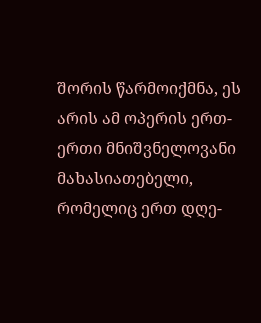შორის წარმოიქმნა, ეს არის ამ ოპერის ერთ-ერთი მნიშვნელოვანი მახასიათებელი, რომელიც ერთ დღე-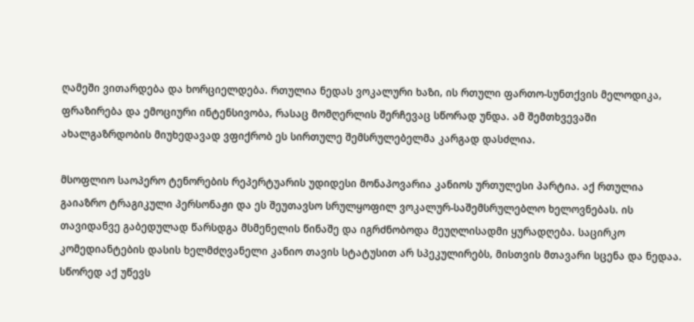ღამეში ვითარდება და ხორციელდება. რთულია ნედას ვოკალური ხაზი, ის რთული ფართო-სუნთქვის მელოდიკა, ფრაზირება და ემოციური ინტენსივობა, რასაც მომღერლის შერჩევაც სწორად უნდა. ამ შემთხვევაში ახალგაზრდობის მიუხედავად ვფიქრობ ეს სირთულე შემსრულებელმა კარგად დასძლია.

მსოფლიო საოპერო ტენორების რეპერტუარის უდიდესი მონაპოვარია კანიოს ურთულესი პარტია. აქ რთულია გაიაზრო ტრაგიკული პერსონაჟი და ეს შეუთავსო სრულყოფილ ვოკალურ-საშემსრულებლო ხელოვნებას. ის თავიდანვე გაბედულად წარსდგა მსმენელის წინაშე და იგრძნობოდა მეუღლისადმი ყურადღება. საცირკო კომედიანტების დასის ხელმძღვანელი კანიო თავის სტატუსით არ სპეკულირებს, მისთვის მთავარი სცენა და ნედაა. სწორედ აქ უწევს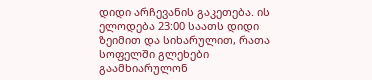დიდი არჩევანის გაკეთება. ის ელოდება 23:00 საათს დიდი ზეიმით და სიხარულით, რათა სოფელში გლეხები გაამხიარულონ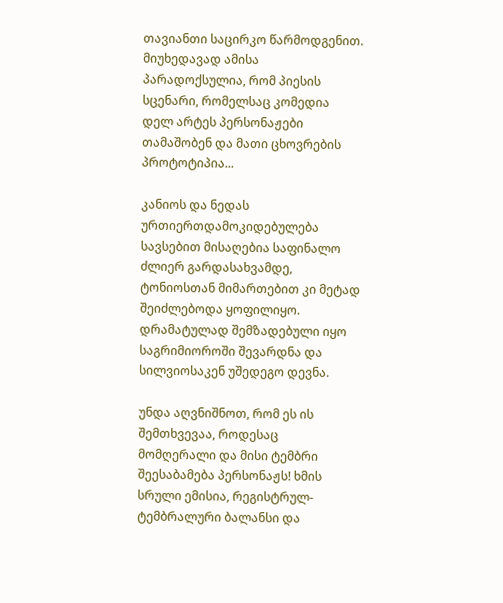თავიანთი საცირკო წარმოდგენით. მიუხედავად ამისა პარადოქსულია, რომ პიესის სცენარი, რომელსაც კომედია დელ არტეს პერსონაჟები თამაშობენ და მათი ცხოვრების პროტოტიპია...

კანიოს და ნედას ურთიერთდამოკიდებულება სავსებით მისაღებია საფინალო ძლიერ გარდასახვამდე, ტონიოსთან მიმართებით კი მეტად შეიძლებოდა ყოფილიყო. დრამატულად შემზადებული იყო საგრიმიოროში შევარდნა და სილვიოსაკენ უშედეგო დევნა.

უნდა აღვნიშნოთ, რომ ეს ის შემთხვევაა, როდესაც მომღერალი და მისი ტემბრი შეესაბამება პერსონაჟს! ხმის სრული ემისია, რეგისტრულ-ტემბრალური ბალანსი და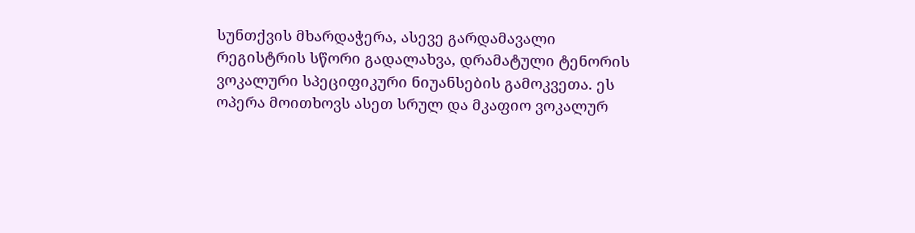სუნთქვის მხარდაჭერა, ასევე გარდამავალი რეგისტრის სწორი გადალახვა, დრამატული ტენორის ვოკალური სპეციფიკური ნიუანსების გამოკვეთა. ეს ოპერა მოითხოვს ასეთ სრულ და მკაფიო ვოკალურ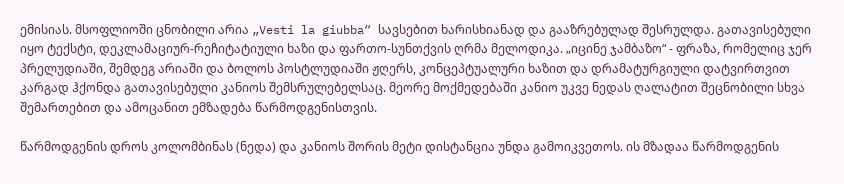ემისიას. მსოფლიოში ცნობილი არია „Vesti la giubba“ სავსებით ხარისხიანად და გააზრებულად შესრულდა. გათავისებული იყო ტექსტი, დეკლამაციურ-რეჩიტატიული ხაზი და ფართო-სუნთქვის ღრმა მელოდიკა. „იცინე ჯამბაზო“ - ფრაზა, რომელიც ჯერ პრელუდიაში, შემდეგ არიაში და ბოლოს პოსტლუდიაში ჟღერს, კონცეპტუალური ხაზით და დრამატურგიული დატვირთვით კარგად ჰქონდა გათავისებული კანიოს შემსრულებელსაც. მეორე მოქმედებაში კანიო უკვე ნედას ღალატით შეცნობილი სხვა შემართებით და ამოცანით ემზადება წარმოდგენისთვის.

წარმოდგენის დროს კოლომბინას (ნედა) და კანიოს შორის მეტი დისტანცია უნდა გამოიკვეთოს. ის მზადაა წარმოდგენის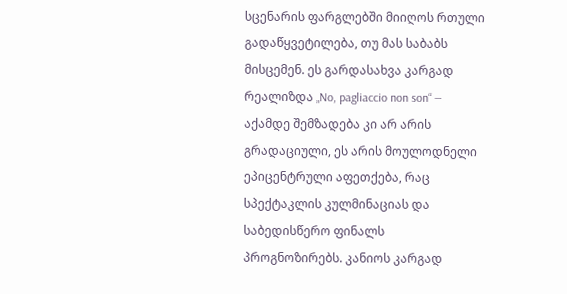სცენარის ფარგლებში მიიღოს რთული გადაწყვეტილება, თუ მას საბაბს მისცემენ. ეს გარდასახვა კარგად რეალიზდა „No, pagliaccio non son“ — აქამდე შემზადება კი არ არის გრადაციული, ეს არის მოულოდნელი ეპიცენტრული აფეთქება, რაც სპექტაკლის კულმინაციას და საბედისწერო ფინალს პროგნოზირებს. კანიოს კარგად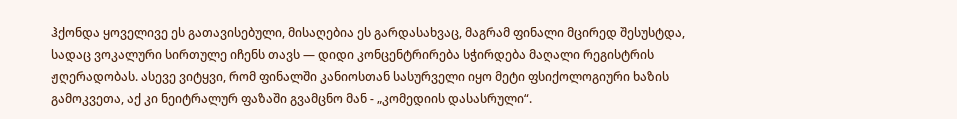ჰქონდა ყოველივე ეს გათავისებული, მისაღებია ეს გარდასახვაც, მაგრამ ფინალი მცირედ შესუსტდა, სადაც ვოკალური სირთულე იჩენს თავს — დიდი კონცენტრირება სჭირდება მაღალი რეგისტრის ჟღერადობას. ასევე ვიტყვი, რომ ფინალში კანიოსთან სასურველი იყო მეტი ფსიქოლოგიური ხაზის გამოკვეთა, აქ კი ნეიტრალურ ფაზაში გვამცნო მან - „კომედიის დასასრული“.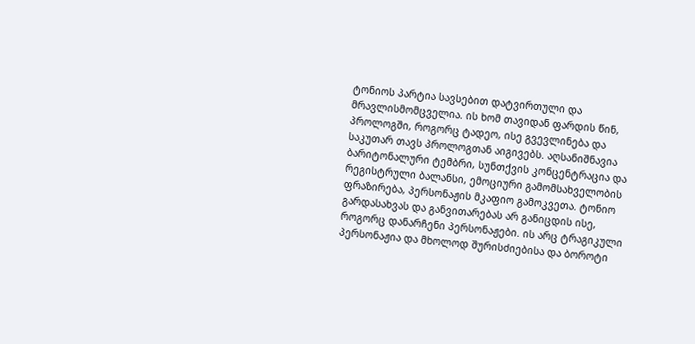ტონიოს პარტია სავსებით დატვირთული და მრავლისმომცველია. ის ხომ თავიდან ფარდის წინ, პროლოგში, როგორც ტადეო, ისე გვევლინება და საკუთარ თავს პროლოგთან აიგივებს. აღსანიშნავია ბარიტონალური ტემბრი, სუნთქვის კონცენტრაცია და რეგისტრული ბალანსი, ემოციური გამომსახველობის ფრაზირება, პერსონაჟის მკაფიო გამოკვეთა. ტონიო გარდასახვას და განვითარებას არ განიცდის ისე, როგორც დანარჩენი პერსონაჟები. ის არც ტრაგიკული პერსონაჟია და მხოლოდ შურისძიებისა და ბოროტი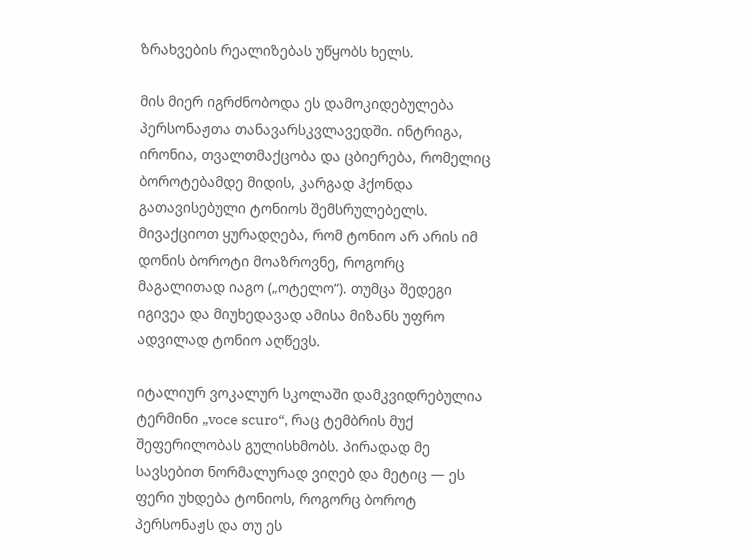ზრახვების რეალიზებას უწყობს ხელს.

მის მიერ იგრძნობოდა ეს დამოკიდებულება პერსონაჟთა თანავარსკვლავედში. ინტრიგა, ირონია, თვალთმაქცობა და ცბიერება, რომელიც ბოროტებამდე მიდის, კარგად ჰქონდა გათავისებული ტონიოს შემსრულებელს. მივაქციოთ ყურადღება, რომ ტონიო არ არის იმ დონის ბოროტი მოაზროვნე, როგორც მაგალითად იაგო („ოტელო“). თუმცა შედეგი იგივეა და მიუხედავად ამისა მიზანს უფრო ადვილად ტონიო აღწევს.

იტალიურ ვოკალურ სკოლაში დამკვიდრებულია ტერმინი „voce scuro“, რაც ტემბრის მუქ შეფერილობას გულისხმობს. პირადად მე სავსებით ნორმალურად ვიღებ და მეტიც — ეს ფერი უხდება ტონიოს, როგორც ბოროტ პერსონაჟს და თუ ეს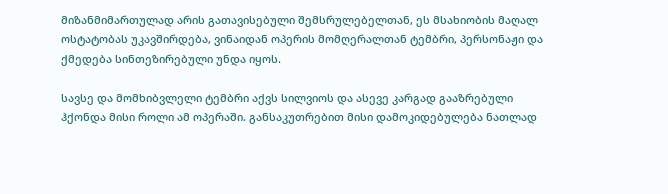მიზანმიმართულად არის გათავისებული შემსრულებელთან, ეს მსახიობის მაღალ ოსტატობას უკავშირდება, ვინაიდან ოპერის მომღერალთან ტემბრი, პერსონაჟი და ქმედება სინთეზირებული უნდა იყოს.

სავსე და მომხიბვლელი ტემბრი აქვს სილვიოს და ასევე კარგად გააზრებული ჰქონდა მისი როლი ამ ოპერაში. განსაკუთრებით მისი დამოკიდებულება ნათლად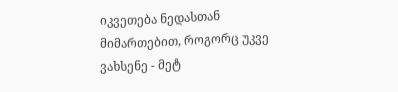იკვეთება ნედასთან მიმართებით, როგორც უკვე ვახსენე - მეტ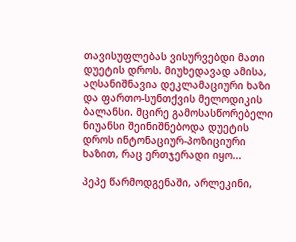თავისუფლებას ვისურვებდი მათი დუეტის დროს. მიუხედავად ამისა, აღსანიშნავია დეკლამაციური ხაზი და ფართო-სუნთქვის მელოდიკის ბალანსი. მცირე გამოსასწორებელი ნიუანსი შეინიშნებოდა დუეტის დროს ინტონაციურ-პოზიციური ხაზით, რაც ერთჯერადი იყო...

პეპე წარმოდგენაში, არლეკინი,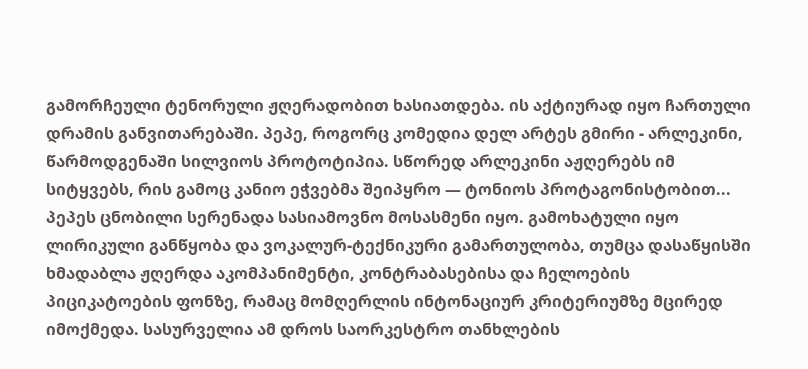გამორჩეული ტენორული ჟღერადობით ხასიათდება. ის აქტიურად იყო ჩართული დრამის განვითარებაში. პეპე, როგორც კომედია დელ არტეს გმირი - არლეკინი, წარმოდგენაში სილვიოს პროტოტიპია. სწორედ არლეკინი აჟღერებს იმ სიტყვებს, რის გამოც კანიო ეჭვებმა შეიპყრო — ტონიოს პროტაგონისტობით... პეპეს ცნობილი სერენადა სასიამოვნო მოსასმენი იყო. გამოხატული იყო ლირიკული განწყობა და ვოკალურ-ტექნიკური გამართულობა, თუმცა დასაწყისში ხმადაბლა ჟღერდა აკომპანიმენტი, კონტრაბასებისა და ჩელოების პიციკატოების ფონზე, რამაც მომღერლის ინტონაციურ კრიტერიუმზე მცირედ იმოქმედა. სასურველია ამ დროს საორკესტრო თანხლების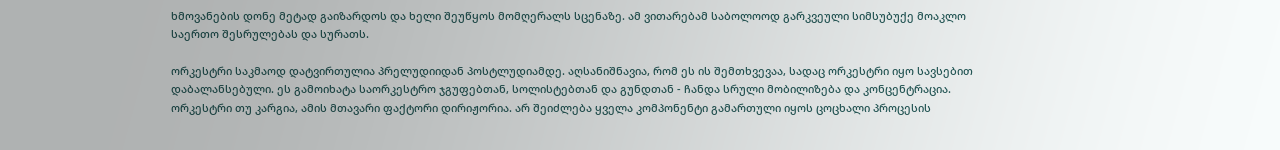ხმოვანების დონე მეტად გაიზარდოს და ხელი შეუწყოს მომღერალს სცენაზე. ამ ვითარებამ საბოლოოდ გარკვეული სიმსუბუქე მოაკლო საერთო შესრულებას და სურათს.

ორკესტრი საკმაოდ დატვირთულია პრელუდიიდან პოსტლუდიამდე. აღსანიშნავია, რომ ეს ის შემთხვევაა, სადაც ორკესტრი იყო სავსებით დაბალანსებული. ეს გამოიხატა საორკესტრო ჯგუფებთან, სოლისტებთან და გუნდთან - ჩანდა სრული მობილიზება და კონცენტრაცია. ორკესტრი თუ კარგია, ამის მთავარი ფაქტორი დირიჟორია. არ შეიძლება ყველა კომპონენტი გამართული იყოს ცოცხალი პროცესის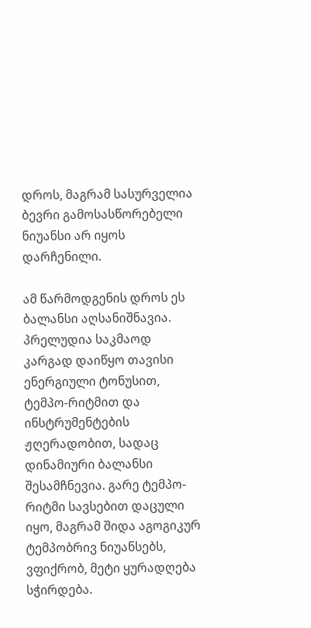დროს, მაგრამ სასურველია ბევრი გამოსასწორებელი ნიუანსი არ იყოს დარჩენილი.

ამ წარმოდგენის დროს ეს ბალანსი აღსანიშნავია. პრელუდია საკმაოდ კარგად დაიწყო თავისი ენერგიული ტონუსით, ტემპო-რიტმით და ინსტრუმენტების ჟღერადობით, სადაც დინამიური ბალანსი შესამჩნევია. გარე ტემპო-რიტმი სავსებით დაცული იყო, მაგრამ შიდა აგოგიკურ ტემპობრივ ნიუანსებს, ვფიქრობ, მეტი ყურადღება სჭირდება.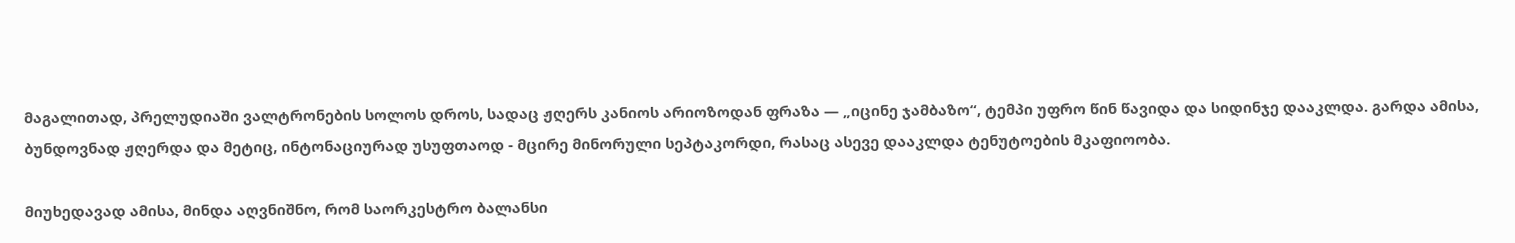მაგალითად, პრელუდიაში ვალტრონების სოლოს დროს, სადაც ჟღერს კანიოს არიოზოდან ფრაზა — „იცინე ჯამბაზო“, ტემპი უფრო წინ წავიდა და სიდინჯე დააკლდა. გარდა ამისა, ბუნდოვნად ჟღერდა და მეტიც, ინტონაციურად უსუფთაოდ - მცირე მინორული სეპტაკორდი, რასაც ასევე დააკლდა ტენუტოების მკაფიოობა.

მიუხედავად ამისა, მინდა აღვნიშნო, რომ საორკესტრო ბალანსი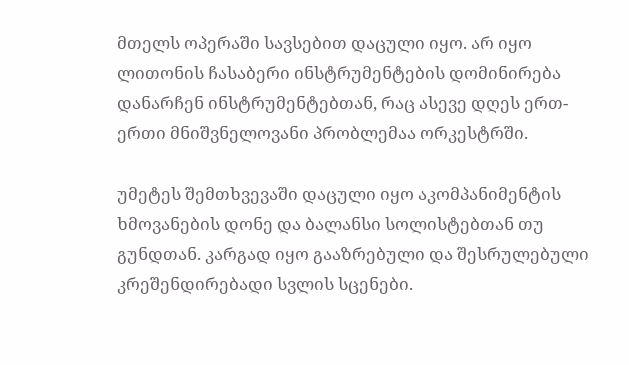მთელს ოპერაში სავსებით დაცული იყო. არ იყო ლითონის ჩასაბერი ინსტრუმენტების დომინირება დანარჩენ ინსტრუმენტებთან, რაც ასევე დღეს ერთ-ერთი მნიშვნელოვანი პრობლემაა ორკესტრში.

უმეტეს შემთხვევაში დაცული იყო აკომპანიმენტის ხმოვანების დონე და ბალანსი სოლისტებთან თუ გუნდთან. კარგად იყო გააზრებული და შესრულებული კრეშენდირებადი სვლის სცენები.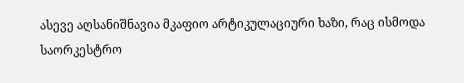ასევე აღსანიშნავია მკაფიო არტიკულაციური ხაზი, რაც ისმოდა საორკესტრო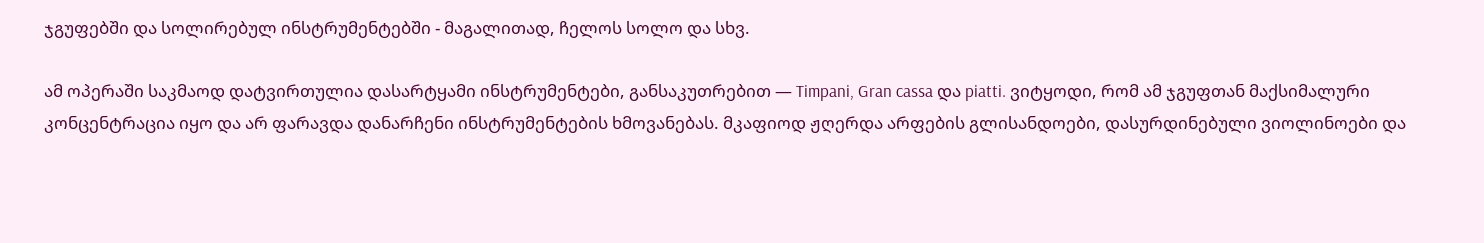ჯგუფებში და სოლირებულ ინსტრუმენტებში - მაგალითად, ჩელოს სოლო და სხვ.

ამ ოპერაში საკმაოდ დატვირთულია დასარტყამი ინსტრუმენტები, განსაკუთრებით — Timpani, Gran cassa და piatti. ვიტყოდი, რომ ამ ჯგუფთან მაქსიმალური კონცენტრაცია იყო და არ ფარავდა დანარჩენი ინსტრუმენტების ხმოვანებას. მკაფიოდ ჟღერდა არფების გლისანდოები, დასურდინებული ვიოლინოები და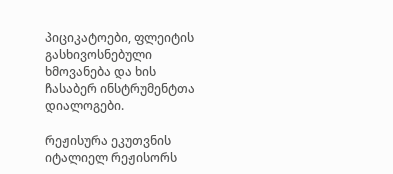პიციკატოები, ფლეიტის გასხივოსნებული ხმოვანება და ხის ჩასაბერ ინსტრუმენტთა დიალოგები.

რეჟისურა ეკუთვნის იტალიელ რეჟისორს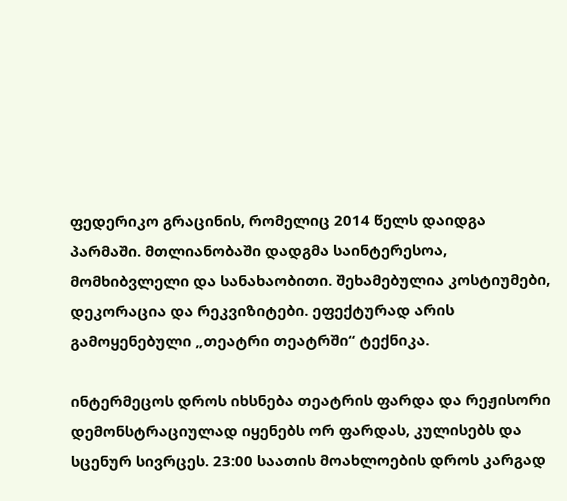ფედერიკო გრაცინის, რომელიც 2014 წელს დაიდგა პარმაში. მთლიანობაში დადგმა საინტერესოა, მომხიბვლელი და სანახაობითი. შეხამებულია კოსტიუმები, დეკორაცია და რეკვიზიტები. ეფექტურად არის გამოყენებული „თეატრი თეატრში“ ტექნიკა.

ინტერმეცოს დროს იხსნება თეატრის ფარდა და რეჟისორი დემონსტრაციულად იყენებს ორ ფარდას, კულისებს და სცენურ სივრცეს. 23:00 საათის მოახლოების დროს კარგად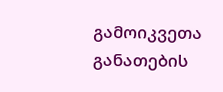გამოიკვეთა განათების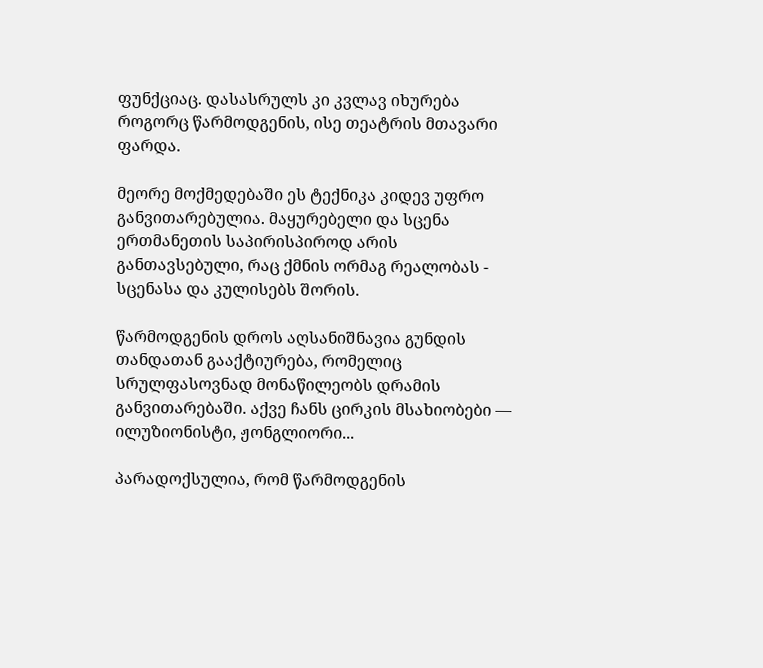ფუნქციაც. დასასრულს კი კვლავ იხურება როგორც წარმოდგენის, ისე თეატრის მთავარი ფარდა.

მეორე მოქმედებაში ეს ტექნიკა კიდევ უფრო განვითარებულია. მაყურებელი და სცენა ერთმანეთის საპირისპიროდ არის განთავსებული, რაც ქმნის ორმაგ რეალობას - სცენასა და კულისებს შორის.

წარმოდგენის დროს აღსანიშნავია გუნდის თანდათან გააქტიურება, რომელიც სრულფასოვნად მონაწილეობს დრამის განვითარებაში. აქვე ჩანს ცირკის მსახიობები — ილუზიონისტი, ჟონგლიორი...

პარადოქსულია, რომ წარმოდგენის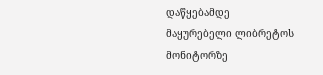დაწყებამდე მაყურებელი ლიბრეტოს მონიტორზე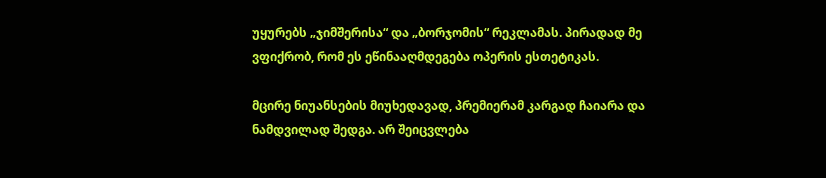უყურებს „ჯიმშერისა“ და „ბორჯომის“ რეკლამას. პირადად მე ვფიქრობ, რომ ეს ეწინააღმდეგება ოპერის ესთეტიკას.

მცირე ნიუანსების მიუხედავად, პრემიერამ კარგად ჩაიარა და ნამდვილად შედგა. არ შეიცვლება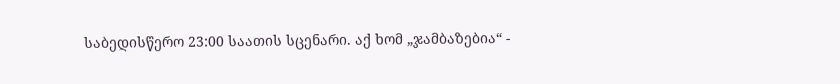საბედისწერო 23:00 საათის სცენარი. აქ ხომ „ჯამბაზებია“ -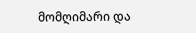მომღიმარი და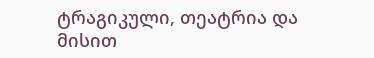ტრაგიკული, თეატრია და მისით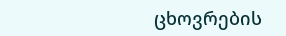ცხოვრების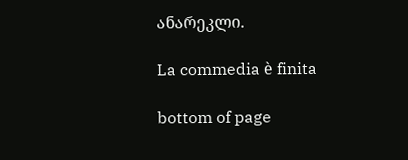ანარეკლი.

La commedia è finita

bottom of page